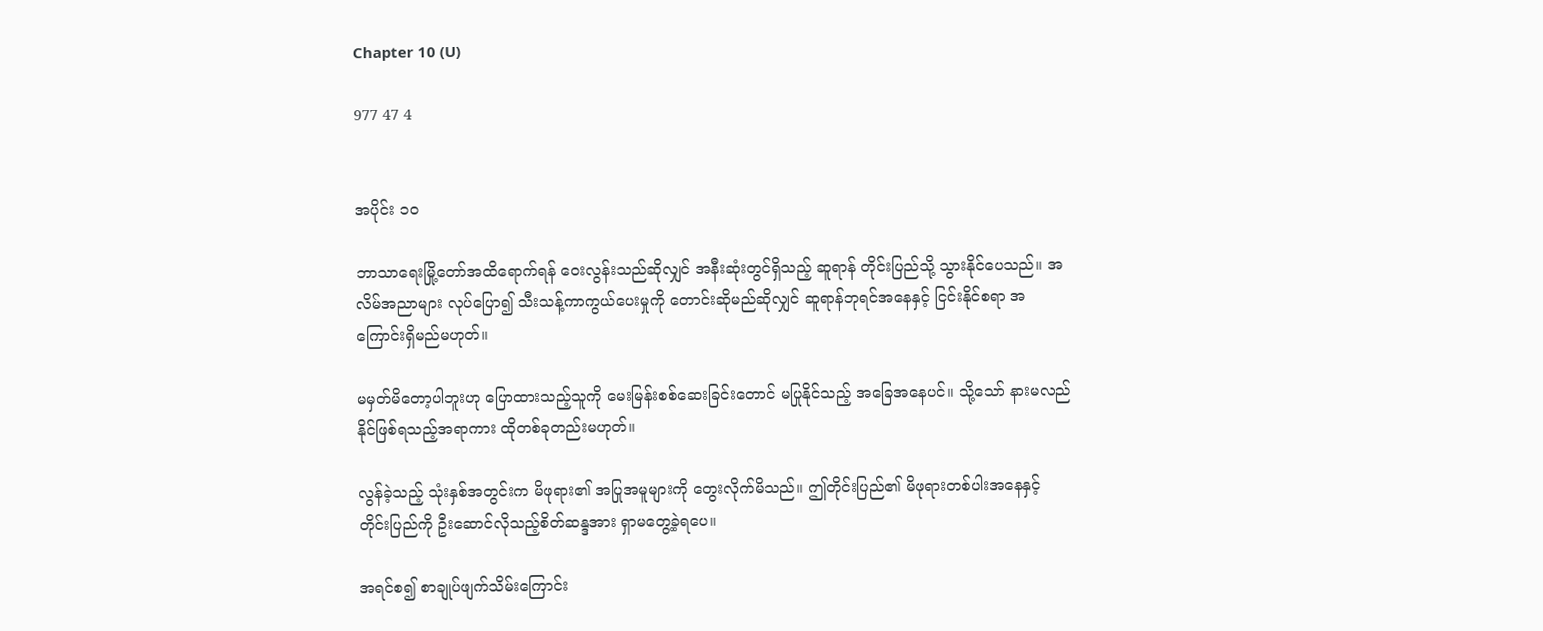Chapter 10 (U)

977 47 4


အပိုင်း ၁၀

ဘာသာရေးမြို့တော်အထိရောက်ရန် ဝေးလွန်းသည်ဆိုလျှင် အနီးဆုံးတွင်ရှိသည့် ဆူရာန် တိုင်းပြည်သို့ သွားနိုင်ပေသည်။ အလိမ်အညာများ လုပ်ပြော၍ သီးသန့်ကာကွယ်ပေးမှုကို တောင်းဆိုမည်ဆိုလျှင် ဆူရာန်ဘုရင်အနေနှင့် ငြင်းနိုင်စရာ အကြောင်းရှိမည်မဟုတ်။

မမှတ်မိတော့ပါဘူးဟု ပြောထားသည့်သူကို မေးမြန်းစစ်ဆေးခြင်းတောင် မပြုနိုင်သည့် အခြေအနေပင်။ သို့သော် နားမလည်နိုင်ဖြစ်ရသည့်အရာကား ထိုတစ်ခုတည်းမဟုတ်။

လွန်ခဲ့သည့် သုံးနှစ်အတွင်းက မိဖုရား၏ အပြုအမူများကို တွေးလိုက်မိသည်။ ဤတိုင်းပြည်၏ မိဖုရားတစ်ပါးအနေနှင့် တိုင်းပြည်ကို ဦးဆောင်လိုသည့်စိတ်ဆန္ဒအား ရှာမတွေ့ခဲ့ရပေ။

အရင်စ၍ စာချုပ်ဖျက်သိမ်းကြောင်း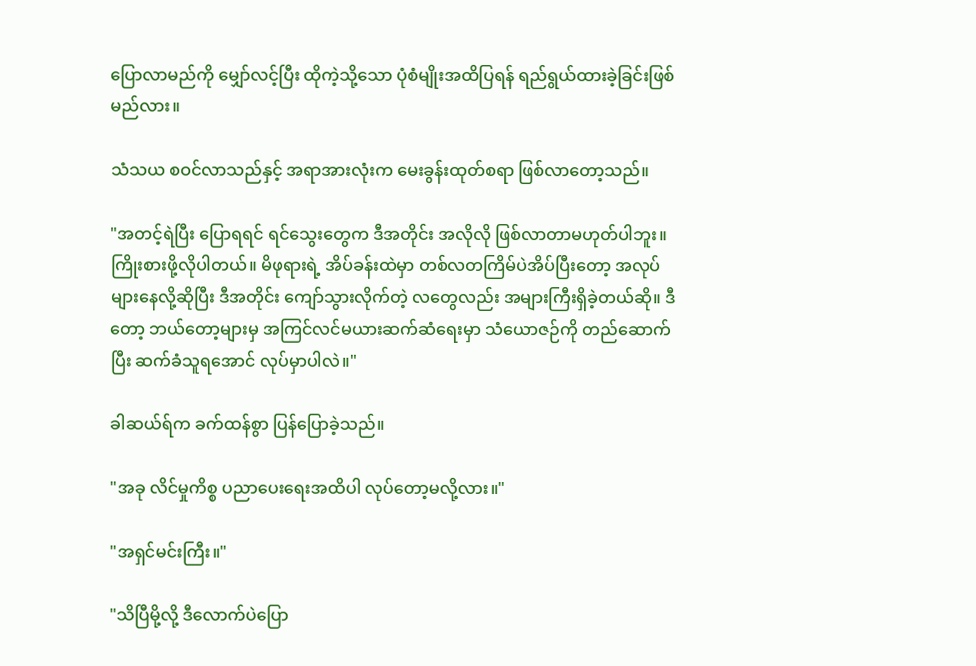ပြောလာမည်ကို မျှော်လင့်ပြီး ထိုကဲ့သို့သော ပုံစံမျိုးအထိပြရန် ရည်ရွယ်ထားခဲ့ခြင်းဖြစ်မည်လား။

သံသယ စဝင်လာသည်နှင့် အရာအားလုံးက မေးခွန်းထုတ်စရာ ဖြစ်လာတော့သည်။

"အတင့်ရဲပြီး ပြောရရင် ရင်သွေးတွေက ဒီအတိုင်း အလိုလို ဖြစ်လာတာမဟုတ်ပါဘူး။ ကြိုးစားဖို့လိုပါတယ်။ မိဖုရားရဲ့ အိပ်ခန်းထဲမှာ တစ်လတကြိမ်ပဲအိပ်ပြီးတော့ အလုပ်များနေလို့ဆိုပြီး ဒီအတိုင်း ကျော်သွားလိုက်တဲ့ လတွေလည်း အများကြီးရှိခဲ့တယ်ဆို။ ဒီတော့ ဘယ်တော့များမှ အကြင်လင်မယားဆက်ဆံရေးမှာ သံယောဇဉ်ကို တည်ဆောက်ပြီး ဆက်ခံသူရအောင် လုပ်မှာပါလဲ။"

ခါဆယ်ရ်က ခက်ထန်စွာ ပြန်ပြောခဲ့သည်။

"အခု လိင်မှုကိစ္စ ပညာပေးရေးအထိပါ လုပ်တော့မလို့လား။"

"အရှင်မင်းကြီး။"

"သိပြီမို့လို့ ဒီလောက်ပဲပြော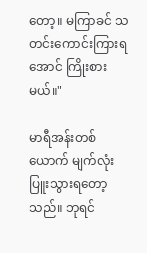တော့။ မကြာခင် သတင်းကောင်းကြားရအောင် ကြိုးစားမယ်။"

မာရီအန်းတစ်ယောက် မျက်လုံးပြူးသွားရတော့သည်။ ဘုရင်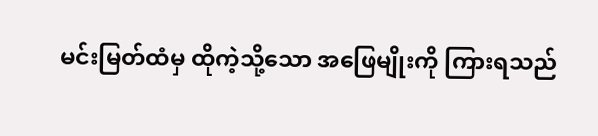မင်းမြတ်ထံမှ ထိုကဲ့သို့သော အဖြေမျိုးကို ကြားရသည်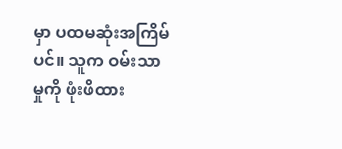မှာ ပထမဆုံးအကြိမ်ပင်။ သူက ဝမ်းသာမှုကို ဖုံးဖိထား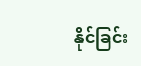နိုင်ခြင်း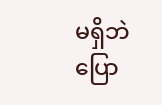မရှိဘဲ ပြော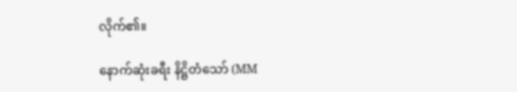လိုက်၏။

နောက်ဆုံးခရီး နိဋ္ဌိတံသော် (MM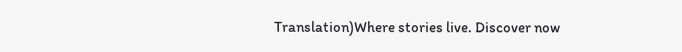Translation)Where stories live. Discover now